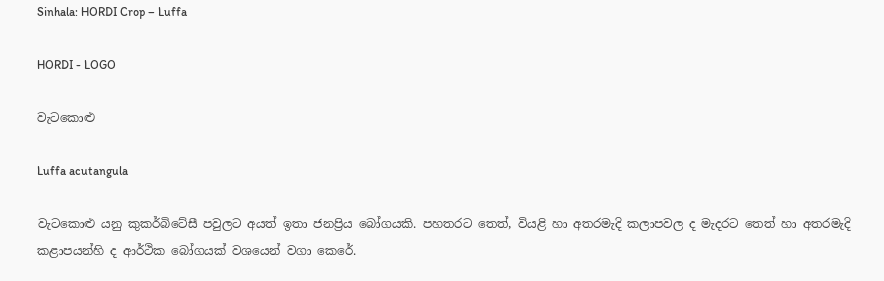Sinhala: HORDI Crop – Luffa

HORDI - LOGO

වැටකොළු

Luffa acutangula

වැටකොළු යනු කුකර්බිටේසී පවුලට අයත් ඉතා ජනප්‍රිය බෝගයකි. පහතරට තෙත්, වියළි හා අතරමැදි කලාපවල ද මැදරට තෙත් හා අතරමැදි කළාපයන්හි ද ආර්ථික බෝගයක් වශයෙන් වගා කෙරේ.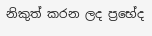නිකුත් කරන ලද ප්‍රභේද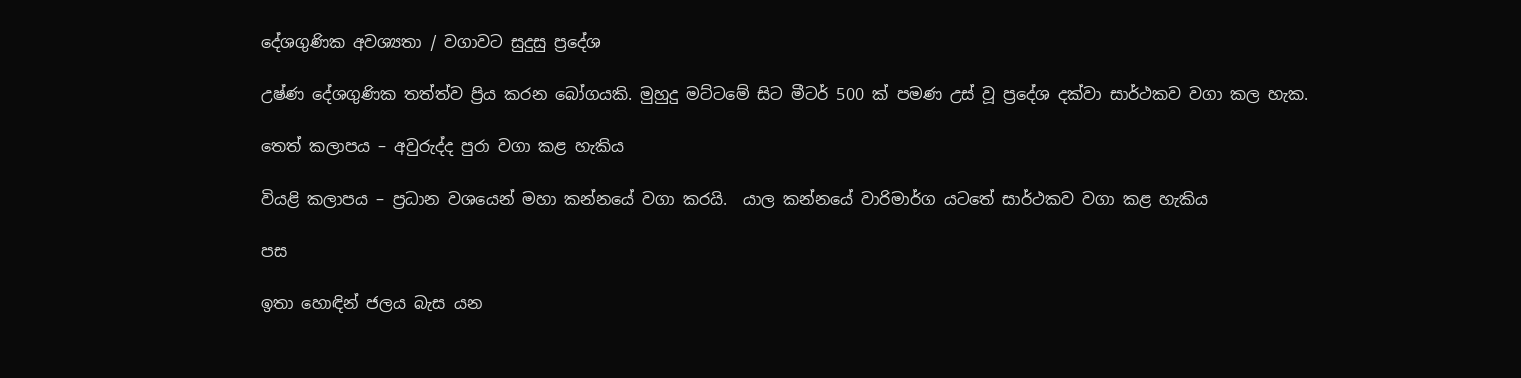දේශගුණික අවශ්‍යතා / වගාවට සුදුසු ප්‍රදේශ

උෂ්ණ දේශගුණික තත්ත්ව ප්‍රිය කරන බෝගයකි. මුහුදු මට්ටමේ සිට මීටර් 500 ක් පමණ උස් වූ ප්‍රදේශ දක්වා සාර්ථකව වගා කල හැක.

තෙත් කලාපය – අවුරුද්ද පුරා වගා කළ හැකිය

වියළි කලාපය – ප්‍රධාන වශයෙන් මහා කන්නයේ වගා කරයි.  යාල කන්නයේ වාරිමාර්ග යටතේ සාර්ථකව වගා කළ හැකිය

පස

ඉතා හොඳින් ජලය බැස යන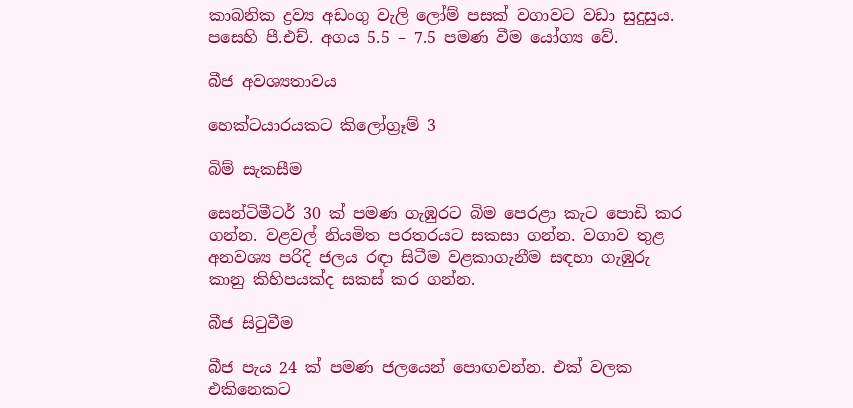කාබනික ද්‍රව්‍ය අඩංගු වැලි ලෝම් පසක් වගාවට වඩා සුදුසුය. පසෙහි පී.එච්. අගය 5.5 – 7.5 පමණ වීම යෝග්‍ය වේ.

බීජ අවශ්‍යතාවය

හෙක්ටයාරයකට කිලෝග්‍රෑම් 3

බිම් සැකසීම

සෙන්ටිමීටර් 30 ක් පමණ ගැඹුරට බිම පෙරළා කැට පොඩි කර ගන්න. වළවල් නියමිත පරතරයට සකසා ගන්න. වගාව තුළ අනවශ්‍ය පරිදි ජලය රඳා සිටීම වළකාගැනීම සඳහා ගැඹුරු කානු කිහිපයක්ද සකස් කර ගන්න.

බීජ සිටුවීම

බීජ පැය 24 ක් පමණ ජලයෙන් පොඟවන්න. එක් වලක එකිනෙකට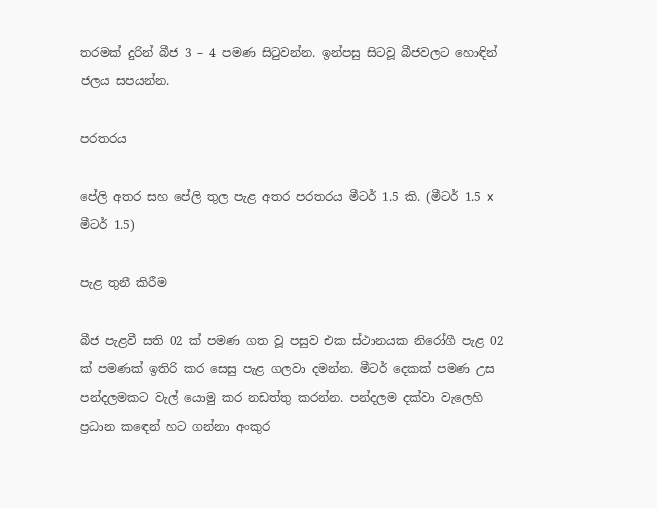තරමක් දුරින් බීජ 3 – 4 පමණ සිටුවන්න. ඉන්පසු සිටවූ බීජවලට හොඳින් ජලය සපයන්න.

පරතරය

පේලි අතර සහ පේලි තුල පැළ අතර පරතරය මීටර් 1.5 කි. (මීටර් 1.5 x මීටර් 1.5)

පැළ තුනී කිරීම

බීජ පැළවී සති 02 ක් පමණ ගත වූ පසුව එක ස්ථානයක නිරෝගී පැළ 02 ක් පමණක් ඉතිරි කර සෙසු පැළ ගලවා දමන්න. මීටර් දෙකක් පමණ උස පන්දලමකට වැල් යොමු කර නඩත්තු කරන්න. පන්දලම දක්වා වැලෙහි ප්‍රධාන කඳෙන් හට ගන්නා අංකුර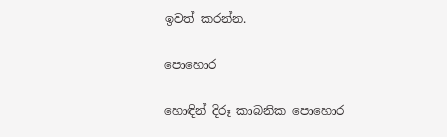ඉවත් කරන්න.

පොහොර

හොඳින් දිරූ කාබනික පොහොර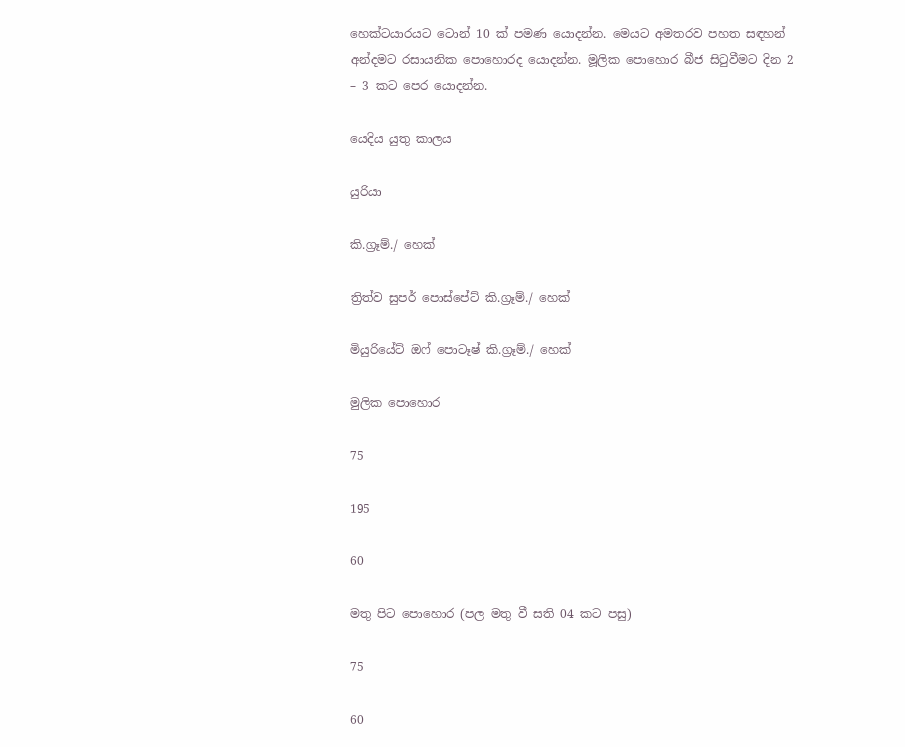හෙක්ටයාරයට ටොන් 10 ක් පමණ යොදන්න. මෙයට අමතරව පහත සඳහන් අන්දමට රසායනික පොහොරද යොදන්න. මූලික පොහොර බීජ සිටුවීමට දින 2 – 3 කට පෙර යොදන්න.

යෙදිය යුතු කාලය

යුරියා

කි.ග්‍රෑම්./ හෙක්

ත්‍රිත්ව සුපර් පොස්පේට් කි.ග්‍රෑම්./ හෙක්

මියුරියේට් ඔෆ් පොටෑෂ් කි.ග්‍රෑම්./ හෙක්

මුලික පොහොර

75

195

60

මතු පිට පොහොර (පල මතු වී සති 04 කට පසු)

75

60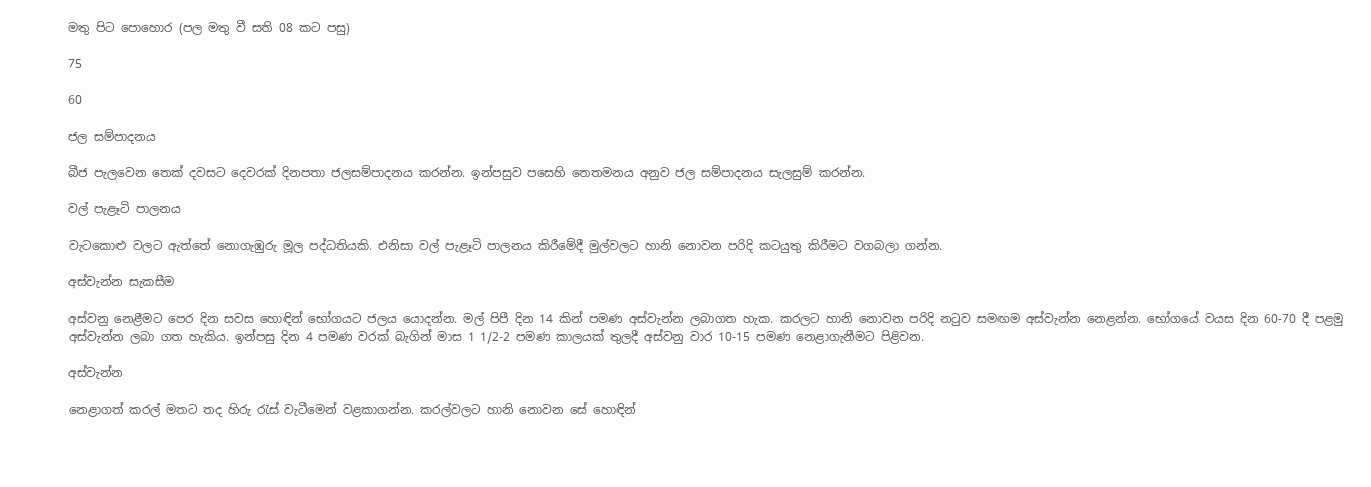මතු පිට පොහොර (පල මතු වී සති 08 කට පසු)

75

60

ජල සම්පාදනය

බීජ පැලවෙන තෙක් දවසට දෙවරක් දිනපතා ජලසම්පාදනය කරන්න. ඉන්පසුව පසෙහි තෙතමනය අනුව ජල සම්පාදනය සැලසුම් කරන්න.

වල් පැළෑටි පාලනය

වැටකොළු වලට ඇත්තේ නොගැඹුරු මූල පද්ධතියකි. එනිසා වල් පැළෑටි පාලනය කිරීමේදී මුල්වලට හානි නොවන පරිදි කටයුතු කිරීමට වගබලා ගන්න.

අස්වැන්න සැකසීම

අස්වනු නෙළීමට පෙර දින සවස හොඳින් භෝගයට ජලය යොදන්න. මල් පිපී දින 14 කින් පමණ අස්වැන්න ලබාගත හැක. කරලට හානි නොවන පරිදි නටුව සමඟම අස්වැන්න නෙළන්න. භෝගයේ වයස දින 60-70 දී පළමු අස්වැන්න ලබා ගත හැකිය. ඉන්පසු දින 4 පමණ වරක් බැගින් මාස 1 1/2-2 පමණ කාලයක් තුලදී අස්වනු වාර 10-15 පමණ නෙළාගැනීමට පිළිවන.

අස්වැන්න

නෙළාගත් කරල් මතට තද හිරු රැස් වැටීමෙන් වළකාගන්න. කරල්වලට හානි නොවන සේ හොඳින්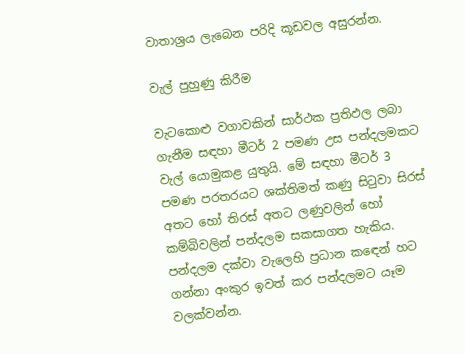වාතාශ්‍රය ලැබෙන පරිදි කූඩවල අසුරන්න.

වැල් පුහුණු කිරීම

වැටකොළු වගාවකින් සාර්ථක ප්‍රතිඵල ලබා ගැනීම සඳහා මීටර් 2 පමණ උස පන්දලමකට වැල් යොමුකළ යුතුයි. මේ සඳහා මීටර් 3 පමණ පරතරයට ශක්තිමත් කණු සිටුවා සිරස් අතට හෝ තිරස් අතට ලණුවලින් හෝ කම්බිවලින් පන්දලම සකසාගත හැකිය. පන්දලම දක්වා වැලෙහි ප්‍රධාන කඳෙන් හට ගන්නා අංකුර ඉවත් කර පන්දලමට යෑම වලක්වන්න.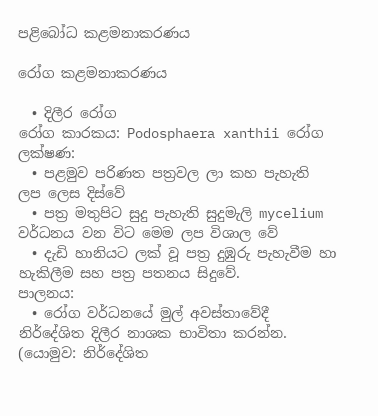පළිබෝධ කළමනාකරණය

රෝග කළමනාකරණය

  • දිලීර රෝග
රෝග කාරකය: Podosphaera xanthii රෝග ලක්ෂණ:
  • පළමුව පරිණත පත්‍රවල ලා කහ පැහැති ලප ලෙස දිස්වේ
  • පත්‍ර මතුපිට සුදු පැහැති සුදුමැලි mycelium වර්ධනය වන විට මෙම ලප විශාල වේ
  • දැඩි හානියට ලක් වූ පත්‍ර දුඹුරු පැහැවීම හා හැකිලීම සහ පත්‍ර පතනය සිදුවේ.
පාලනය:
  • රෝග වර්ධනයේ මුල් අවස්තාවේදී නිර්දේශිත දිලීර නාශක භාවිතා කරන්න. (යොමුව: නිර්දේශිත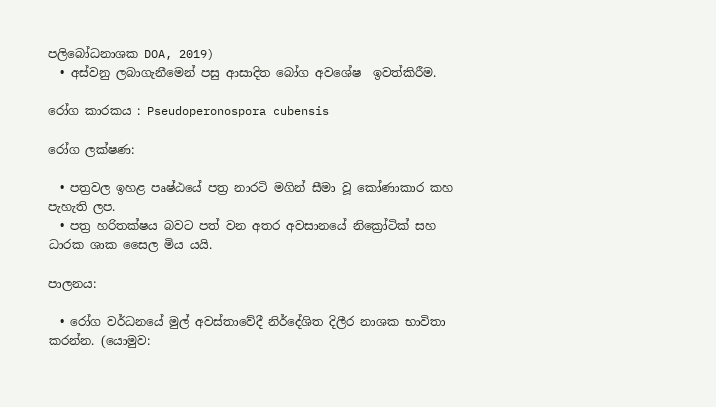පලිබෝධනාශක DOA, 2019)
  • අස්වනු ලබාගැනීමෙන් පසු ආසාදිත බෝග අවශේෂ  ඉවත්කිරීම.

රෝග කාරකය : Pseudoperonospora cubensis

රෝග ලක්ෂණ:

  • පත්‍රවල ඉහළ පෘෂ්ඨයේ පත්‍ර නාරටි මගින් සීමා වූ කෝණාකාර කහ පැහැති ලප.
  • පත්‍ර හරිතක්ෂය බවට පත් වන අතර අවසානයේ නික්‍රෝටික් සහ ධාරක ශාක සෛල මිය යයි.

පාලනය:

  • රෝග වර්ධනයේ මුල් අවස්තාවේදී නිර්දේශිත දිලීර නාශක භාවිතා කරන්න. (යොමුව: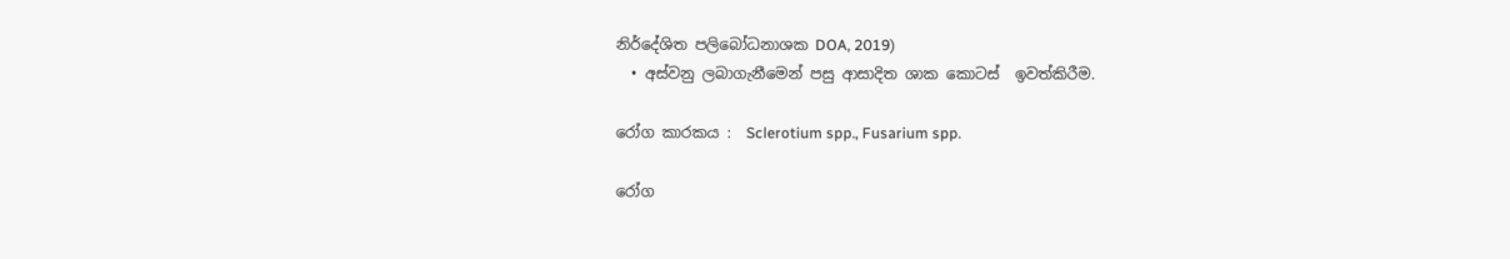නිර්දේශිත පලිබෝධනාශක DOA, 2019)
  • අස්වනු ලබාගැනීමෙන් පසු ආසාදිත ශාක කොටස්  ඉවත්කිරීම.

රෝග කාරකය :  Sclerotium spp., Fusarium spp.

රෝග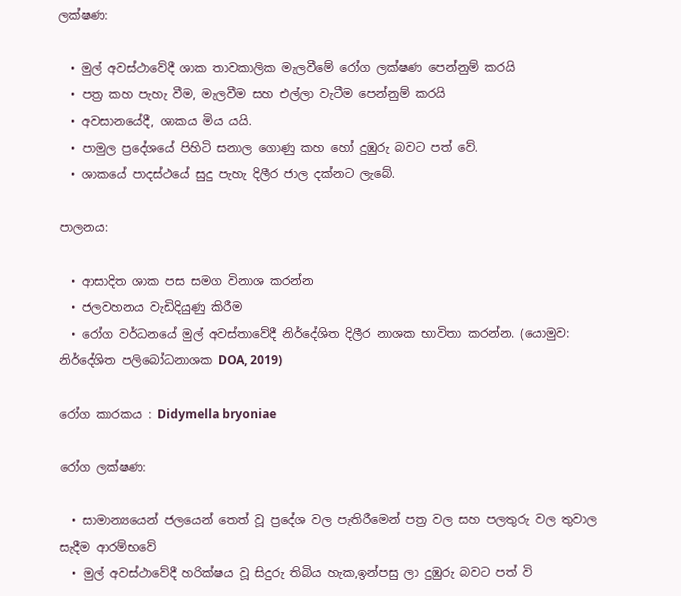ලක්ෂණ:

  • මුල් අවස්ථාවේදී ශාක තාවකාලික මැලවීමේ රෝග ලක්ෂණ පෙන්නුම් කරයි
  • පත්‍ර කහ පැහැ වීම, මැලවීම සහ එල්ලා වැටීම පෙන්නුම් කරයි
  • අවසානයේදී, ශාකය මිය යයි.
  • පාමුල ප්‍රදේශයේ පිහිටි සනාල ගොණු කහ හෝ දුඹුරු බවට පත් වේ.
  • ශාකයේ පාදස්ථයේ සුදු පැහැ දිලීර ජාල දක්නට ලැබේ.

පාලනය:

  • ආසාදිත ශාක පස සමග විනාශ කරන්න
  • ජලවහනය වැඩිදියුණු කිරීම
  • රෝග වර්ධනයේ මුල් අවස්තාවේදී නිර්දේශිත දිලීර නාශක භාවිතා කරන්න. (යොමුව: නිර්දේශිත පලිබෝධනාශක DOA, 2019)

රෝග කාරකය : Didymella bryoniae

රෝග ලක්ෂණ:

  • සාමාන්‍යයෙන් ජලයෙන් තෙත් වූ ප්‍රදේශ වල පැතිරීමෙන් පත්‍ර වල සහ පලතුරු වල තුවාල සැදීම ආරම්භවේ
  • මුල් අවස්ථාවේදී හරික්ෂය වූ සිදුරු තිබිය හැක,ඉන්පසු ලා දුඹුරු බවට පත් වි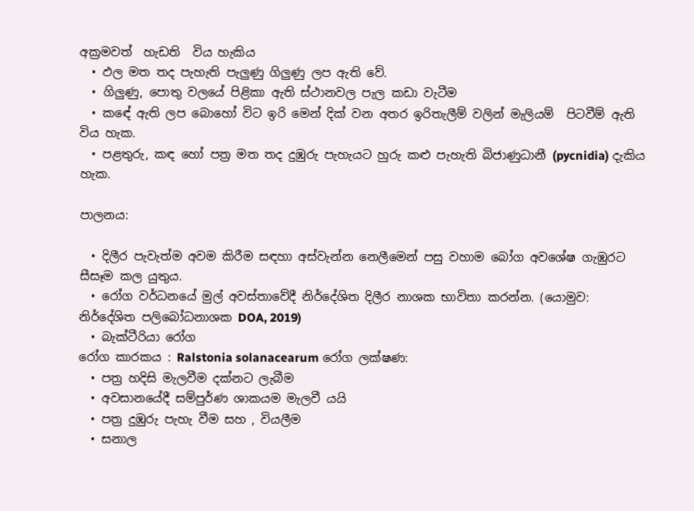අක්‍රමවත්  හැඩති  විය හැකිය
  • ඵල මත තද පැහැති පැලුණු ගිලුණු ලප ඇති වේ.
  • ගිලුණු, පොතු වලයේ පිළිකා ඇති ස්ථානවල පැල කඩා වැටීම
  • කඳේ ඇති ලප බොහෝ විට ඉරි මෙන් දික් වන අතර ඉරිතැලීම් වලින් මැලියම්  පිටවීම් ඇති විය හැක.
  • පළතුරු, කඳ හෝ පත්‍ර මත තද දුඹුරු පැහැයට හුරු කළු පැහැති බිජාණුධානී (pycnidia) දැකිය හැක.

පාලනය:

  • දිලීර පැවැත්ම අවම කිරීම සඳහා අස්වැන්න නෙලීමෙන් පසු වහාම බෝග අවශේෂ ගැඹුරට සීසෑම කල යුතුය.
  • රෝග වර්ධනයේ මුල් අවස්තාවේදී නිර්දේශිත දිලීර නාශක භාවිතා කරන්න. (යොමුව: නිර්දේශිත පලිබෝධනාශක DOA, 2019)
  • බැක්ටීරියා රෝග
රෝග කාරකය : Ralstonia solanacearum රෝග ලක්ෂණ:
  • පත්‍ර හදිසි මැලවීම දක්නට ලැබීම
  • අවසානයේදී සම්පුර්ණ ශාකයම මැලවී යයි
  • පත්‍ර දුඹුරු පැහැ වීම සහ , වියලීම
  • සනාල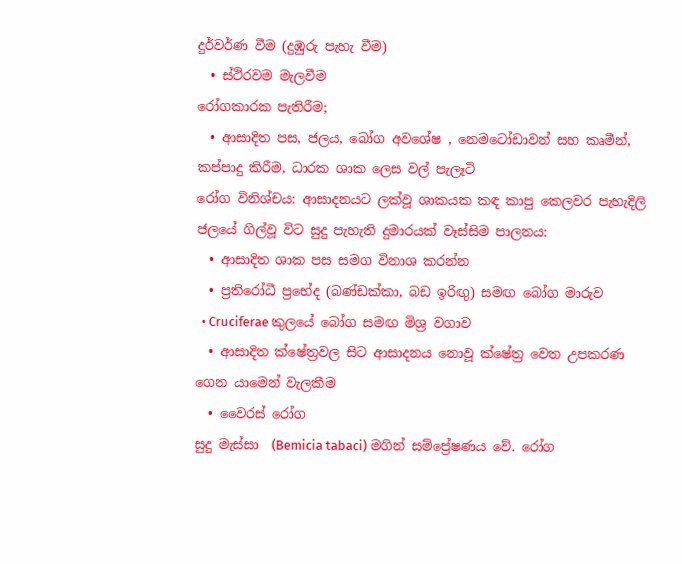දුර්වර්ණ වීම (දුඹුරු පැහැ වීම)
  • ස්ථිරවම මැලවීම
රෝගකාරක පැතිරීම;
  • ආසාදිත පස, ජලය, බෝග අවශේෂ , නෙමටෝඩාවන් සහ කෘමීන්, කප්පාදු කිරීම, ධාරක ශාක ලෙස වල් පැලෑටි
රෝග විනිශ්චය: ආසාදනයට ලක්වූ ශාකයක කඳ කාපු කෙලවර පැහැදිලි ජලයේ ගිල්වූ විට සුදු පැහැති දුමාරයක් වෑස්සිම පාලනය:
  • ආසාදිත ශාක පස සමග විනාශ කරන්න
  • ප්‍රතිරෝධී ප්‍රභේද (බණ්ඩක්කා, බඩ ඉරිඟු) සමඟ බෝග මාරුව
  • Cruciferae කුලයේ බෝග සමඟ මිශ්‍ර වගාව
  • ආසාදිත ක්ෂේත්‍රවල සිට ආසාදනය නොවූ ක්ෂේත්‍ර වෙත උපකරණ ගෙන යාමෙන් වැලකීම
  • වෛරස් රෝග
සුදු මැස්සා  (Bemicia tabaci) මගින් සම්ප්‍රේෂණය වේ. රෝග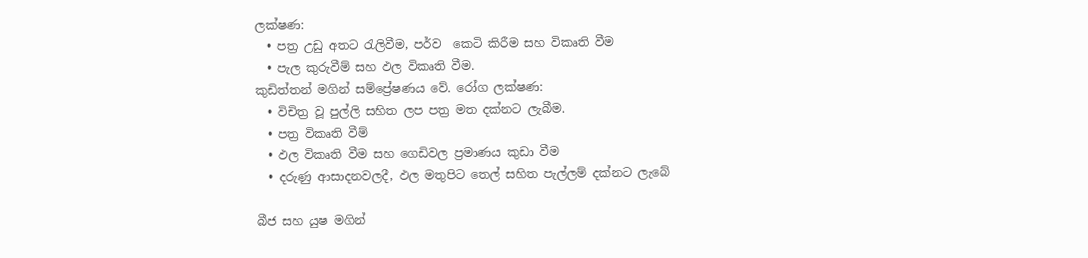ලක්ෂණ:
  • පත්‍ර උඩු අතට රැලිවීම, පර්ව  කෙටි කිරීම සහ විකෘති වීම
  • පැල කුරුවීම් සහ ඵල විකෘති වීම.
කුඩිත්තන් මගින් සම්ප්‍රේෂණය වේ. රෝග ලක්ෂණ:
  • විචිත්‍ර වූ පුල්ලි සහිත ලප පත්‍ර මත දක්නට ලැබීම.
  • පත්‍ර විකෘති වීම්
  • ඵල විකෘති වීම සහ ගෙඩිවල ප්‍රමාණය කුඩා වීම
  • දරුණු ආසාදනවලදී, ඵල මතුපිට තෙල් සහිත පැල්ලම් දක්නට ලැබේ

බීජ සහ යුෂ මගින්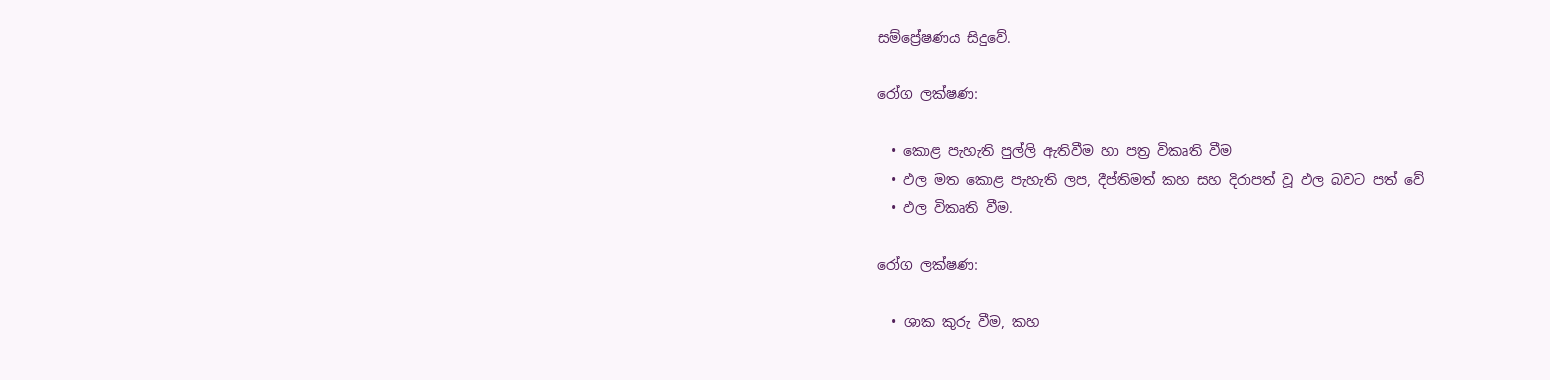සම්ප්‍රේෂණය සිදුවේ.

රෝග ලක්ෂණ:

  • කොළ පැහැති පුල්ලි ඇතිවීම හා පත්‍ර විකෘති වීම
  • ඵල මත කොළ පැහැති ලප, දීප්තිමත් කහ සහ දිරාපත් වූ ඵල බවට පත් වේ
  • ඵල විකෘති වීම.

රෝග ලක්ෂණ:

  • ශාක කුරු වීම, කහ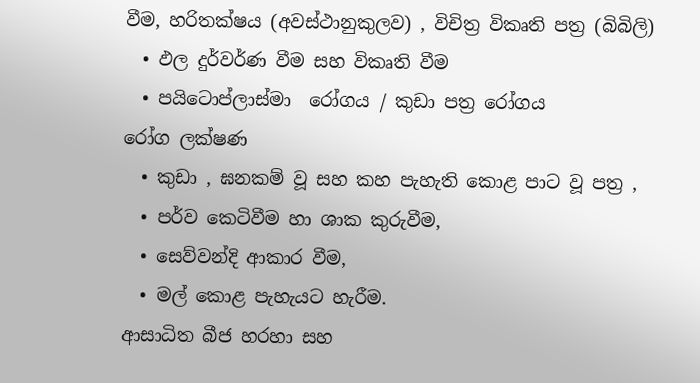වීම, හරිතක්ෂය (අවස්ථානුකුලව) , විචිත්‍ර විකෘති පත්‍ර (බිබිලි)
  • ඵල දුර්වර්ණ වීම සහ විකෘති වීම
  • පයිටොප්ලාස්මා  රෝගය / කුඩා පත්‍ර රෝගය
රෝග ලක්ෂණ
  • කුඩා , ඝනකම් වූ සහ කහ පැහැති කොළ පාට වූ පත්‍ර ,
  • පර්ව කෙටිවීම හා ශාක කුරුවීම,
  • සෙව්වන්දි ආකාර වීම,
  • මල් කොළ පැහැයට හැරීම.
ආසාධිත බීජ හරහා සහ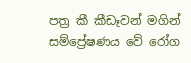පත්‍ර කී කීඩෑවන් මගින් සම්ප්‍රේෂණය වේ රෝග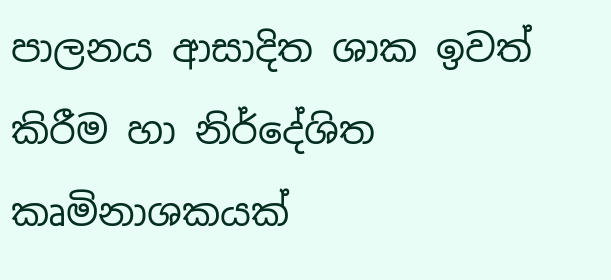පාලනය ආසාදිත ශාක ඉවත් කිරීම හා නිර්දේශිත කෘමිනාශකයක්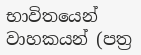භාවිතයෙන් වාහකයන් (පත්‍ර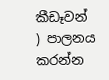කීඩෑවන් ) පාලනය කරන්න